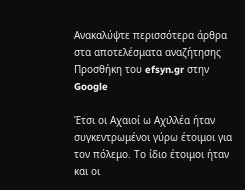Ανακαλύψτε περισσότερα άρθρα στα αποτελέσματα αναζήτησης
Προσθήκη του efsyn.gr στην Google

Έτσι οι Αχαιοί ω Αχιλλέα ήταν συγκεντρωμένοι γύρω έτοιμοι για τον πόλεμο. Το ίδιο έτοιμοι ήταν και οι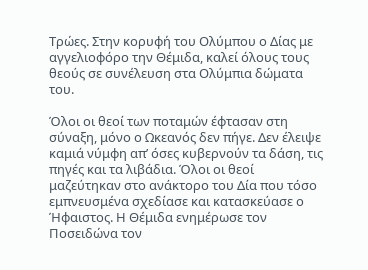Τρώες. Στην κορυφή του Ολύμπου ο Δίας με αγγελιοφόρο την Θέμιδα, καλεί όλους τους θεούς σε συνέλευση στα Ολύμπια δώματα του.

Όλοι οι θεοί των ποταμών έφτασαν στη σύναξη, μόνο ο Ωκεανός δεν πήγε. Δεν έλειψε καμιά νύμφη απ’ όσες κυβερνούν τα δάση, τις πηγές και τα λιβάδια. Όλοι οι θεοί μαζεύτηκαν στο ανάκτορο του Δία που τόσο εμπνευσμένα σχεδίασε και κατασκεύασε ο Ήφαιστος. Η Θέμιδα ενημέρωσε τον Ποσειδώνα τον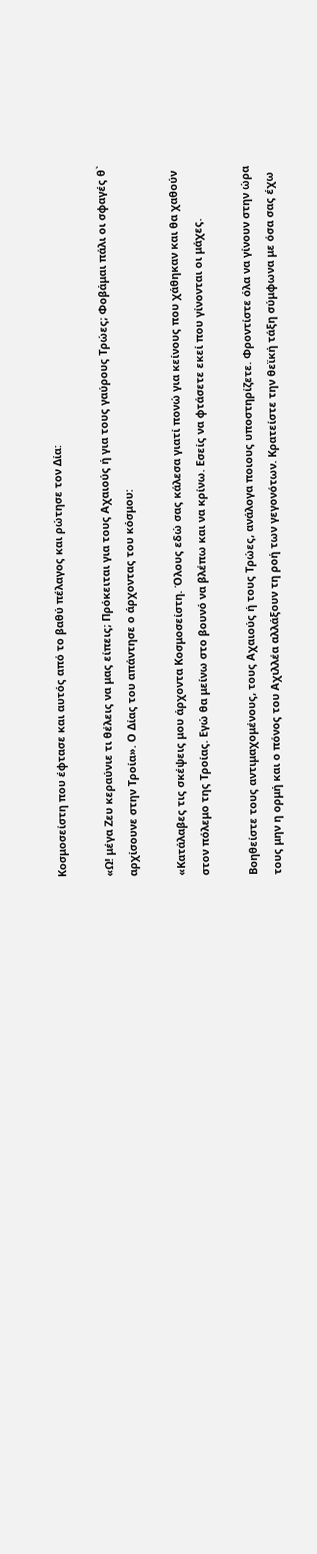Κοσμοσείστη που έφτασε και αυτός από το βαθύ πέλαγος και ρώτησε τον Δία:

«Ω! μέγα Ζευ κεραύνιε τι θέλεις να μας είπεις; Πρόκειται για τους Αχαιούς ή για τους γαύρους Τρώες; Φοβάμαι πάλι οι σφαγές θ` αρχίσουνε στην Τροία». Ο Δίας του απάντησε ο άρχοντας του κόσμου:

«Κατάλαβες τις σκέψεις μου άρχοντα Κοσμοσείστη. Όλους εδώ σας κάλεσα γιατί πονώ για κείνους που χάθηκαν και θα χαθούν στον πόλεμο της Τροίας. Εγώ θα μείνω στο βουνό να βλέπω και να κρίνω. Εσείς να φτάσετε εκεί που γίνονται οι μάχες.

Βοηθείστε τους αντιμαχομένους, τους Αχαιούς ή τους Τρώες, ανάλογα ποιους υποστηρίζετε. Φροντίστε όλα να γίνουν στην ώρα τους μην η ορμή και ο πόνος του Αχιλλέα αλλάξουν τη ροή των γεγονότων. Κρατείστε την θεϊκή τάξη σύμφωνα με όσα σας έχω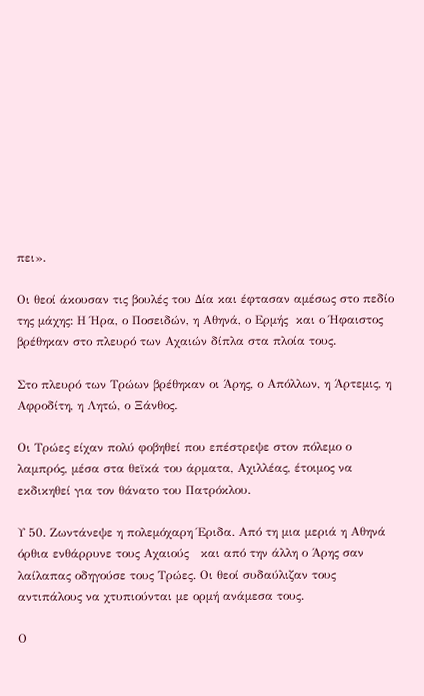πει».

Οι θεοί άκουσαν τις βουλές του Δία και έφτασαν αμέσως στο πεδίο της μάχης: Η Ήρα, ο Ποσειδών, η Αθηνά, ο Ερμής  και ο Ήφαιστος βρέθηκαν στο πλευρό των Αχαιών δίπλα στα πλοία τους.

Στο πλευρό των Τρώων βρέθηκαν οι Άρης, ο Απόλλων, η Άρτεμις, η Αφροδίτη, η Λητώ, ο Ξάνθος.

Οι Τρώες είχαν πολύ φοβηθεί που επέστρεψε στον πόλεμο ο λαμπρός, μέσα στα θεϊκά του άρματα, Αχιλλέας, έτοιμος να εκδικηθεί για τον θάνατο του Πατρόκλου.

Υ 50. Ζωντάνεψε η πολεμόχαρη Έριδα. Από τη μια μεριά η Αθηνά όρθια ενθάρρυνε τους Αχαιούς   και από την άλλη ο Άρης σαν λαίλαπας οδηγούσε τους Τρώες. Οι θεοί συδαύλιζαν τους αντιπάλους να χτυπιούνται με ορμή ανάμεσα τους.

Ο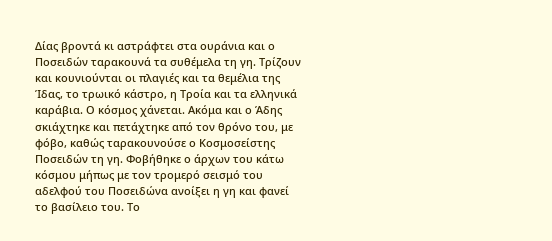Δίας βροντά κι αστράφτει στα ουράνια και ο Ποσειδών ταρακουνά τα συθέμελα τη γη. Τρίζουν και κουνιούνται οι πλαγιές και τα θεμέλια της Ίδας, το τρωικό κάστρο, η Τροία και τα ελληνικά καράβια. Ο κόσμος χάνεται. Ακόμα και ο Άδης σκιάχτηκε και πετάχτηκε από τον θρόνο του, με φόβο, καθώς ταρακουνούσε ο Κοσμοσείστης Ποσειδών τη γη. Φοβήθηκε ο άρχων του κάτω κόσμου μήπως με τον τρομερό σεισμό του αδελφού του Ποσειδώνα ανοίξει η γη και φανεί το βασίλειο του. Το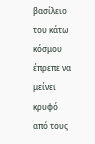βασίλειο του κάτω κόσμου έπρεπε να μείνει κρυφό από τους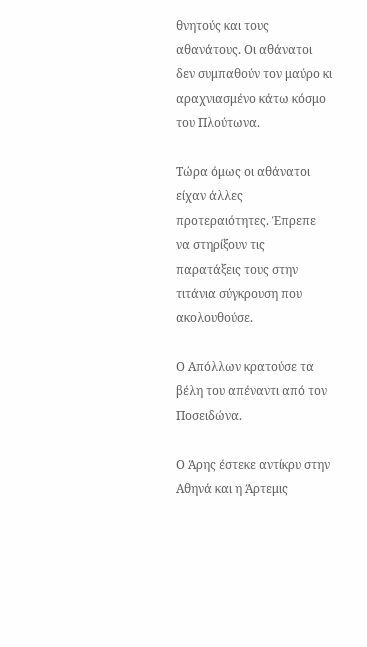θνητούς και τους αθανάτους. Οι αθάνατοι δεν συμπαθούν τον μαύρο κι αραχνιασμένο κάτω κόσμο του Πλούτωνα.

Τώρα όμως οι αθάνατοι είχαν άλλες προτεραιότητες. Έπρεπε να στηρίξουν τις παρατάξεις τους στην τιτάνια σύγκρουση που ακολουθούσε.

Ο Απόλλων κρατούσε τα βέλη του απέναντι από τον Ποσειδώνα.

Ο Άρης έστεκε αντίκρυ στην Αθηνά και η Άρτεμις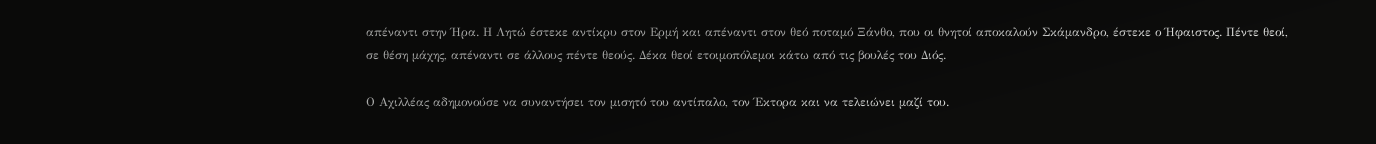απέναντι στην Ήρα. Η Λητώ έστεκε αντίκρυ στον Ερμή και απέναντι στον θεό ποταμό Ξάνθο, που οι θνητοί αποκαλούν Σκάμανδρο, έστεκε ο Ήφαιστος. Πέντε θεοί, σε θέση μάχης, απέναντι σε άλλους πέντε θεούς. Δέκα θεοί ετοιμοπόλεμοι κάτω από τις βουλές του Διός.

Ο Αχιλλέας αδημονούσε να συναντήσει τον μισητό του αντίπαλο, τον Έκτορα και να τελειώνει μαζί του.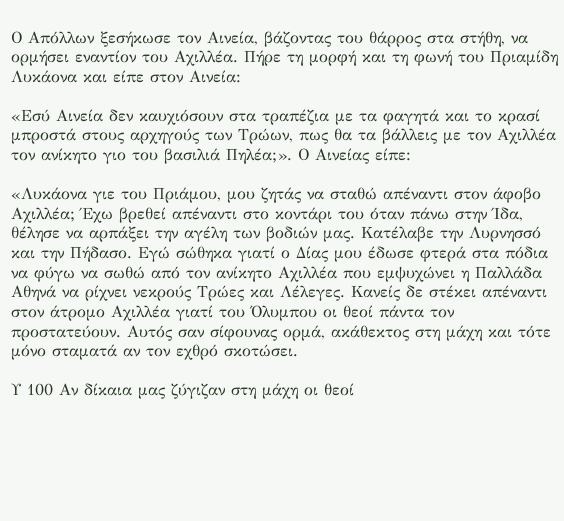Ο Απόλλων ξεσήκωσε τον Αινεία, βάζοντας του θάρρος στα στήθη, να ορμήσει εναντίον του Αχιλλέα. Πήρε τη μορφή και τη φωνή του Πριαμίδη Λυκάονα και είπε στον Αινεία:

«Εσύ Αινεία δεν καυχιόσουν στα τραπέζια με τα φαγητά και το κρασί μπροστά στους αρχηγούς των Τρώων, πως θα τα βάλλεις με τον Αχιλλέα τον ανίκητο γιο του βασιλιά Πηλέα;». Ο Αινείας είπε:

«Λυκάονα γιε του Πριάμου, μου ζητάς να σταθώ απέναντι στον άφοβο Αχιλλέα; Έχω βρεθεί απέναντι στο κοντάρι του όταν πάνω στην Ίδα, θέλησε να αρπάξει την αγέλη των βοδιών μας. Κατέλαβε την Λυρνησσό και την Πήδασο. Εγώ σώθηκα γιατί ο Δίας μου έδωσε φτερά στα πόδια να φύγω να σωθώ από τον ανίκητο Αχιλλέα που εμψυχώνει η Παλλάδα Αθηνά να ρίχνει νεκρούς Τρώες και Λέλεγες. Κανείς δε στέκει απέναντι στον άτρομο Αχιλλέα γιατί του Όλυμπου οι θεοί πάντα τον προστατεύουν. Αυτός σαν σίφουνας ορμά, ακάθεκτος στη μάχη και τότε μόνο σταματά αν τον εχθρό σκοτώσει.

Υ 100 Αν δίκαια μας ζύγιζαν στη μάχη οι θεοί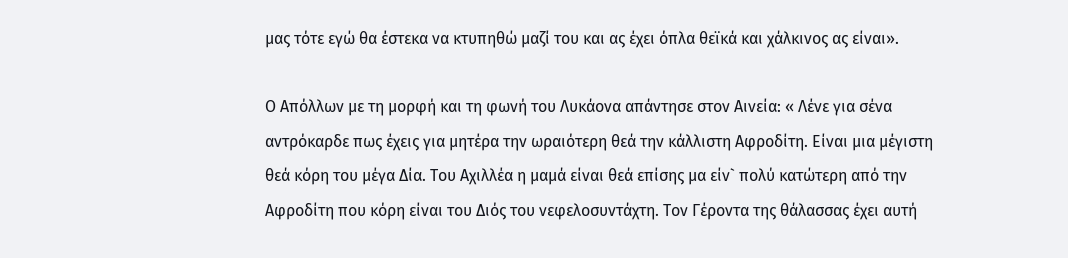μας τότε εγώ θα έστεκα να κτυπηθώ μαζί του και ας έχει όπλα θεϊκά και χάλκινος ας είναι».

Ο Απόλλων με τη μορφή και τη φωνή του Λυκάονα απάντησε στον Αινεία: « Λένε για σένα αντρόκαρδε πως έχεις για μητέρα την ωραιότερη θεά την κάλλιστη Αφροδίτη. Είναι μια μέγιστη θεά κόρη του μέγα Δία. Του Αχιλλέα η μαμά είναι θεά επίσης μα είν` πολύ κατώτερη από την Αφροδίτη που κόρη είναι του Διός του νεφελοσυντάχτη. Τον Γέροντα της θάλασσας έχει αυτή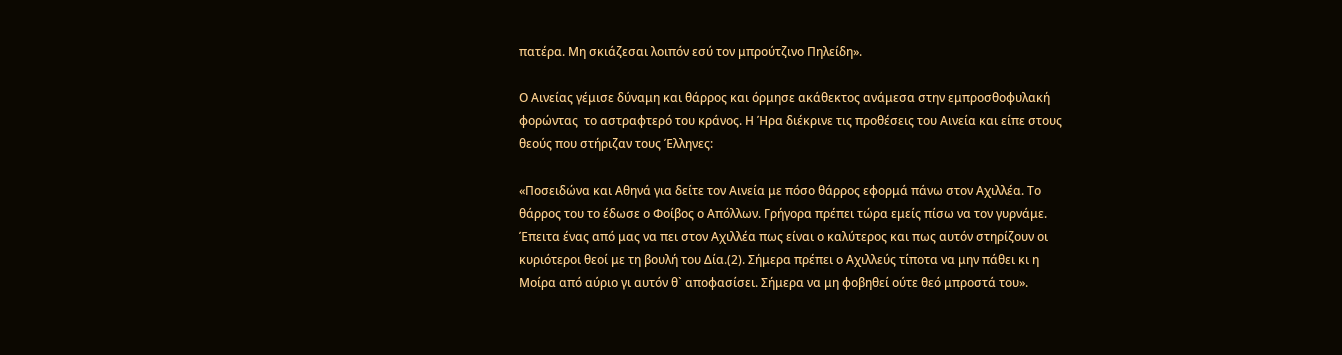πατέρα. Μη σκιάζεσαι λοιπόν εσύ τον μπρούτζινο Πηλείδη».

Ο Αινείας γέμισε δύναμη και θάρρος και όρμησε ακάθεκτος ανάμεσα στην εμπροσθοφυλακή φορώντας  το αστραφτερό του κράνος. Η Ήρα διέκρινε τις προθέσεις του Αινεία και είπε στους θεούς που στήριζαν τους Έλληνες:

«Ποσειδώνα και Αθηνά για δείτε τον Αινεία με πόσο θάρρος εφορμά πάνω στον Αχιλλέα. Το θάρρος του το έδωσε ο Φοίβος ο Απόλλων. Γρήγορα πρέπει τώρα εμείς πίσω να τον γυρνάμε. Έπειτα ένας από μας να πει στον Αχιλλέα πως είναι ο καλύτερος και πως αυτόν στηρίζουν οι κυριότεροι θεοί με τη βουλή του Δία.(2). Σήμερα πρέπει ο Αχιλλεύς τίποτα να μην πάθει κι η Μοίρα από αύριο γι αυτόν θ` αποφασίσει. Σήμερα να μη φοβηθεί ούτε θεό μπροστά του».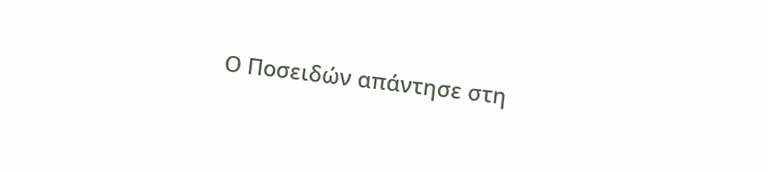Ο Ποσειδών απάντησε στη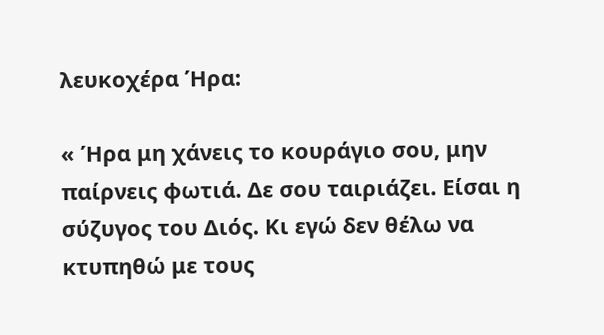λευκοχέρα Ήρα:

« Ήρα μη χάνεις το κουράγιο σου, μην παίρνεις φωτιά. Δε σου ταιριάζει. Είσαι η σύζυγος του Διός. Κι εγώ δεν θέλω να κτυπηθώ με τους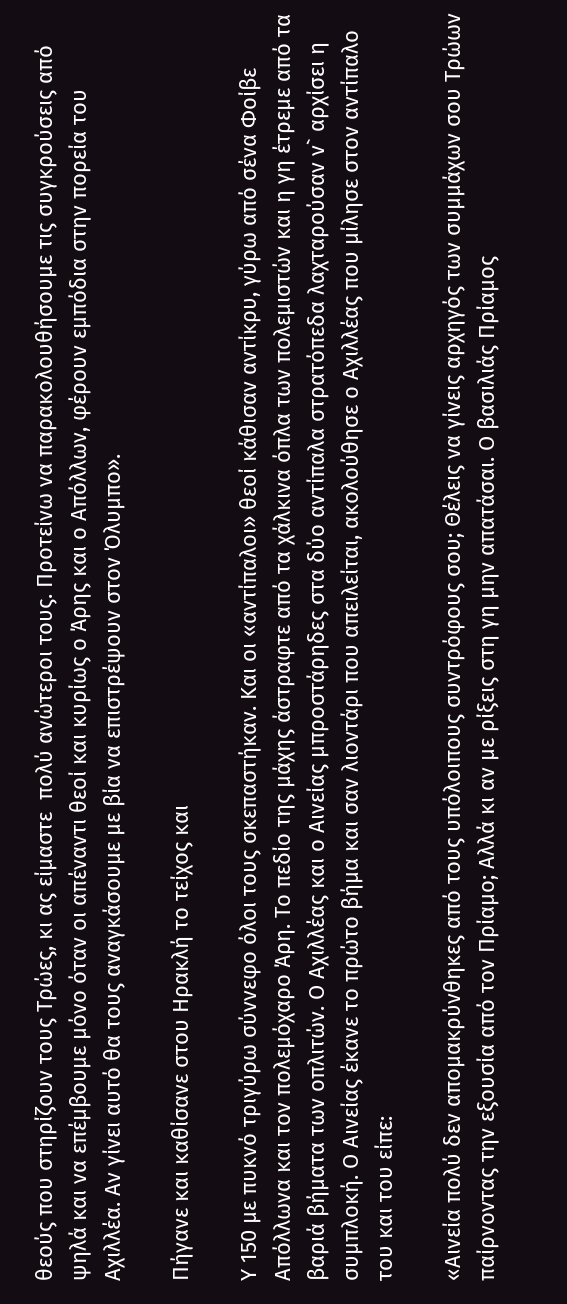θεούς που στηρίζουν τους Τρώες, κι ας είμαστε  πολύ ανώτεροι τους. Προτείνω να παρακολουθήσουμε τις συγκρούσεις από ψηλά και να επέμβουμε μόνο όταν οι απέναντι θεοί και κυρίως ο Άρης και ο Απόλλων, φέρουν εμπόδια στην πορεία του Αχιλλέα. Αν γίνει αυτό θα τους αναγκάσουμε με βία να επιστρέψουν στον Όλυμπο».

Πήγανε και καθίσανε στου Ηρακλή το τείχος και

Υ 150 με πυκνό τριγύρω σύννεφο όλοι τους σκεπαστήκαν. Και οι «αντίπαλοι» θεοί κάθισαν αντίκρυ, γύρω από σένα Φοίβε Απόλλωνα και τον πολεμόχαρο Άρη. Το πεδίο της μάχης άστραφτε από τα χάλκινα όπλα των πολεμιστών και η γη έτρεμε από τα βαριά βήματα των οπλιτών. Ο Αχιλλέας και ο Αινείας μπροστάρηδες στα δύο αντίπαλα στρατόπεδα λαχταρούσαν ν` αρχίσει η συμπλοκή. Ο Αινείας έκανε το πρώτο βήμα και σαν λιοντάρι που απειλείται, ακολούθησε ο Αχιλλέας που μίλησε στον αντίπαλο του και του είπε:

«Αινεία πολύ δεν απομακρύνθηκες από τους υπόλοιπους συντρόφους σου; Θέλεις να γίνεις αρχηγός των συμμάχων σου Τρώων παίρνοντας την εξουσία από τον Πρίαμο; Αλλά κι αν με ρίξεις στη γη μην απατάσαι. Ο βασιλιάς Πρίαμος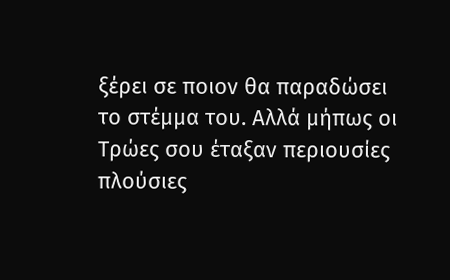ξέρει σε ποιον θα παραδώσει το στέμμα του. Αλλά μήπως οι Τρώες σου έταξαν περιουσίες πλούσιες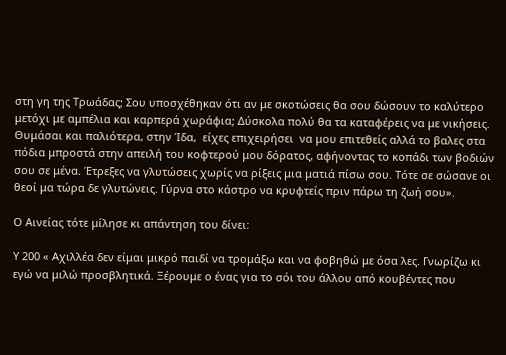στη γη της Τρωάδας; Σου υποσχέθηκαν ότι αν με σκοτώσεις θα σου δώσουν το καλύτερο μετόχι με αμπέλια και καρπερά χωράφια; Δύσκολα πολύ θα τα καταφέρεις να με νικήσεις. Θυμάσαι και παλιότερα, στην Ίδα,  είχες επιχειρήσει  να μου επιτεθείς αλλά το βαλες στα πόδια μπροστά στην απειλή του κοφτερού μου δόρατος, αφήνοντας το κοπάδι των βοδιών σου σε μένα. Έτρεξες να γλυτώσεις χωρίς να ρίξεις μια ματιά πίσω σου. Τότε σε σώσανε οι θεοί μα τώρα δε γλυτώνεις. Γύρνα στο κάστρο να κρυφτείς πριν πάρω τη ζωή σου».

Ο Αινείας τότε μίλησε κι απάντηση του δίνει:

Υ 200 « Αχιλλέα δεν είμαι μικρό παιδί να τρομάξω και να φοβηθώ με όσα λες. Γνωρίζω κι εγώ να μιλώ προσβλητικά. Ξέρουμε ο ένας για το σόι του άλλου από κουβέντες που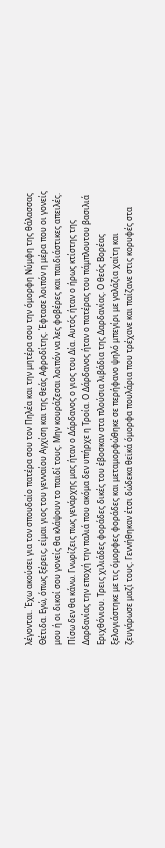λέγονται. Έχω ακούσει για τον σπουδαίο πατέρα σου τον Πηλέα και την μητέρα σου την όμορφη Νύμφη της θάλασσας Θέτιδα. Εγώ, όπως ξέρεις, είμαι γιος του γενναίου Αγχίση και της θεάς Αφροδίτης. Έφτασε λοιπόν η μέρα που οι γονείς μου ή οι δικοί σου γονείς θα κλάψουν το παιδί τους. Μην κουράζεσαι λοιπόν να λες φοβέρες και παιδιάστικες απειλές. Πίσω δεν θα κάνω. Γνωρίζεις πως γενάρχης μας ήταν ο Δάρδανος ο γιος του Δία. Αυτός ήταν ο ήρως κτίστης της Δαρδανίας την εποχή την παλιά που ακόμα δεν υπήρχε η Τροία. Ο Δάρδανος ήταν ο πατέρας του πάμπλουτου βασιλιά Εριχθόνιου. Τρεις χιλιάδες φοράδες δικές του έβοσκαν στα πλούσια λιβάδια της Δαρδανίας. Ο θεός Βορέας ξελογιάστηκε με τις όμορφες φοράδες και μεταμορφώθηκε σε περήφανο ψηλό μπεγίρι με γαλάζια χαίτη και ζευγάρωσε μαζί τους. Γεννήθηκαν έτσι δώδεκα θεϊκά όμορφα πουλάρια που τρέχανε και παίζανε στις κορυφές στα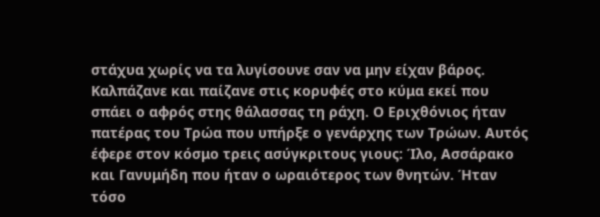στάχυα χωρίς να τα λυγίσουνε σαν να μην είχαν βάρος. Καλπάζανε και παίζανε στις κορυφές στο κύμα εκεί που σπάει ο αφρός στης θάλασσας τη ράχη. Ο Εριχθόνιος ήταν πατέρας του Τρώα που υπήρξε ο γενάρχης των Τρώων. Αυτός έφερε στον κόσμο τρεις ασύγκριτους γιους: Ίλο, Ασσάρακο και Γανυμήδη που ήταν ο ωραιότερος των θνητών. Ήταν τόσο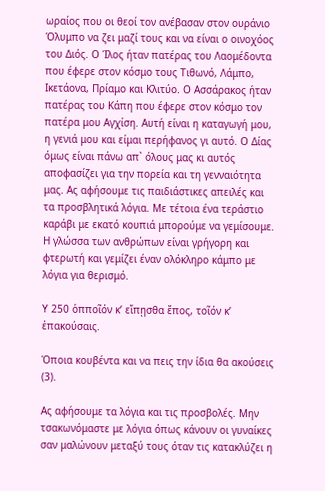ωραίος που οι θεοί τον ανέβασαν στον ουράνιο Όλυμπο να ζει μαζί τους και να είναι ο οινοχόος του Διός. Ο Ίλος ήταν πατέρας του Λαομέδοντα που έφερε στον κόσμο τους Τιθωνό, Λάμπο, Ικετάονα, Πρίαμο και Κλιτύο. Ο Ασσάρακος ήταν πατέρας του Κάπη που έφερε στον κόσμο τον πατέρα μου Αγχίση. Αυτή είναι η καταγωγή μου, η γενιά μου και είμαι περήφανος γι αυτό. Ο Δίας όμως είναι πάνω απ` όλους μας κι αυτός αποφασίζει για την πορεία και τη γενναιότητα μας. Ας αφήσουμε τις παιδιάστικες απειλές και τα προσβλητικά λόγια. Με τέτοια ένα τεράστιο καράβι με εκατό κουπιά μπορούμε να γεμίσουμε. Η γλώσσα των ανθρώπων είναι γρήγορη και φτερωτή και γεμίζει έναν ολόκληρο κάμπο με λόγια για θερισμό.

Υ 250 ὁπποῖόν κ’ εἴπῃσθα ἔπος, τοῖόν κ’ ἐπακούσαις.

Όποια κουβέντα και να πεις την ίδια θα ακούσεις (3).

Ας αφήσουμε τα λόγια και τις προσβολές. Μην τσακωνόμαστε με λόγια όπως κάνουν οι γυναίκες σαν μαλώνουν μεταξύ τους όταν τις κατακλύζει η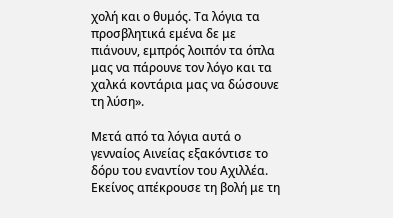χολή και ο θυμός. Τα λόγια τα προσβλητικά εμένα δε με πιάνουν, εμπρός λοιπόν τα όπλα μας να πάρουνε τον λόγο και τα χαλκά κοντάρια μας να δώσουνε τη λύση».

Μετά από τα λόγια αυτά ο γενναίος Αινείας εξακόντισε το δόρυ του εναντίον του Αχιλλέα. Εκείνος απέκρουσε τη βολή με τη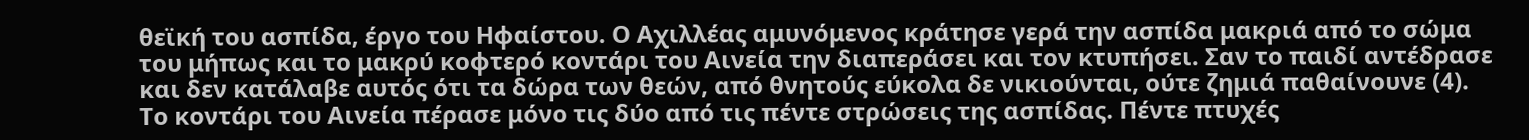θεϊκή του ασπίδα, έργο του Ηφαίστου. Ο Αχιλλέας αμυνόμενος κράτησε γερά την ασπίδα μακριά από το σώμα του μήπως και το μακρύ κοφτερό κοντάρι του Αινεία την διαπεράσει και τον κτυπήσει. Σαν το παιδί αντέδρασε και δεν κατάλαβε αυτός ότι τα δώρα των θεών, από θνητούς εύκολα δε νικιούνται, ούτε ζημιά παθαίνουνε (4). Το κοντάρι του Αινεία πέρασε μόνο τις δύο από τις πέντε στρώσεις της ασπίδας. Πέντε πτυχές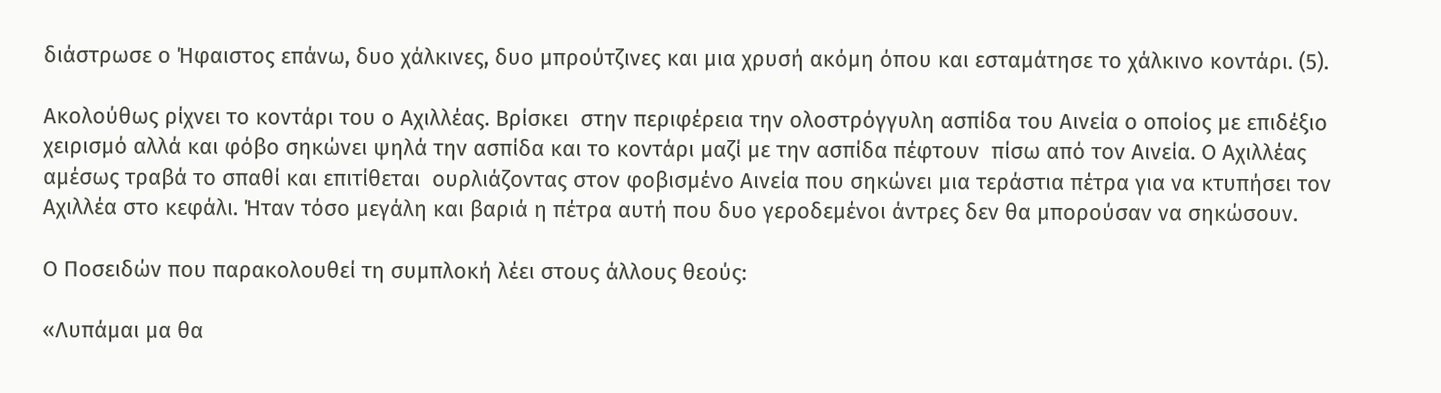διάστρωσε ο Ήφαιστος επάνω, δυο χάλκινες, δυο μπρούτζινες και μια χρυσή ακόμη όπου και εσταμάτησε το χάλκινο κοντάρι. (5).

Ακολούθως ρίχνει το κοντάρι του ο Αχιλλέας. Βρίσκει  στην περιφέρεια την ολοστρόγγυλη ασπίδα του Αινεία ο οποίος με επιδέξιο χειρισμό αλλά και φόβο σηκώνει ψηλά την ασπίδα και το κοντάρι μαζί με την ασπίδα πέφτουν  πίσω από τον Αινεία. Ο Αχιλλέας αμέσως τραβά το σπαθί και επιτίθεται  ουρλιάζοντας στον φοβισμένο Αινεία που σηκώνει μια τεράστια πέτρα για να κτυπήσει τον Αχιλλέα στο κεφάλι. Ήταν τόσο μεγάλη και βαριά η πέτρα αυτή που δυο γεροδεμένοι άντρες δεν θα μπορούσαν να σηκώσουν.

Ο Ποσειδών που παρακολουθεί τη συμπλοκή λέει στους άλλους θεούς:

«Λυπάμαι μα θα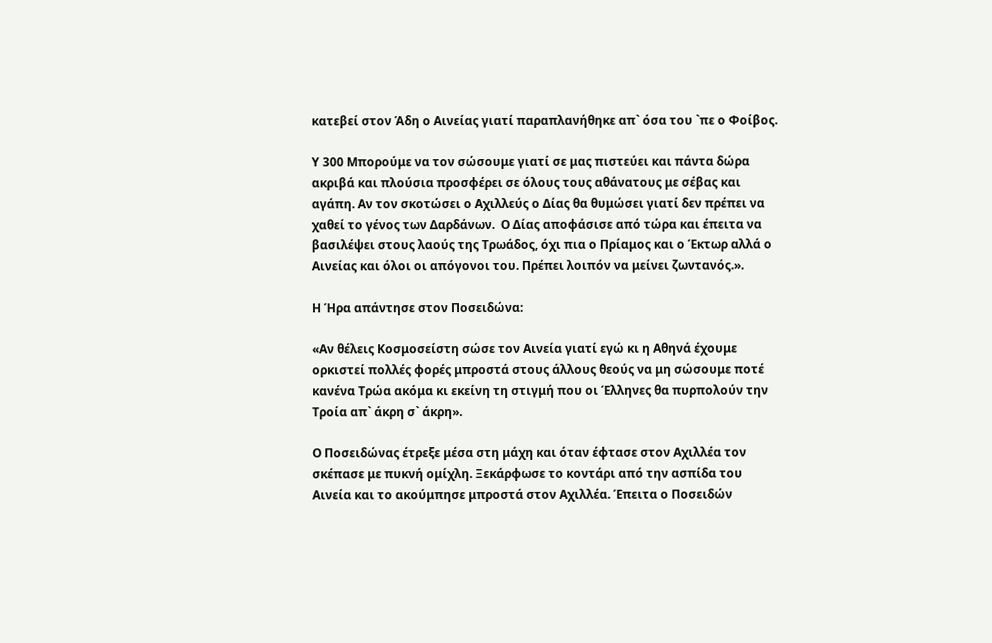κατεβεί στον Άδη ο Αινείας γιατί παραπλανήθηκε απ` όσα του `πε ο Φοίβος.

Υ 300 Μπορούμε να τον σώσουμε γιατί σε μας πιστεύει και πάντα δώρα ακριβά και πλούσια προσφέρει σε όλους τους αθάνατους με σέβας και αγάπη. Αν τον σκοτώσει ο Αχιλλεύς ο Δίας θα θυμώσει γιατί δεν πρέπει να χαθεί το γένος των Δαρδάνων.  Ο Δίας αποφάσισε από τώρα και έπειτα να βασιλέψει στους λαούς της Τρωάδος, όχι πια ο Πρίαμος και ο Έκτωρ αλλά ο Αινείας και όλοι οι απόγονοι του. Πρέπει λοιπόν να μείνει ζωντανός.».

Η Ήρα απάντησε στον Ποσειδώνα:

«Αν θέλεις Κοσμοσείστη σώσε τον Αινεία γιατί εγώ κι η Αθηνά έχουμε ορκιστεί πολλές φορές μπροστά στους άλλους θεούς να μη σώσουμε ποτέ κανένα Τρώα ακόμα κι εκείνη τη στιγμή που οι Έλληνες θα πυρπολούν την Τροία απ` άκρη σ` άκρη».

Ο Ποσειδώνας έτρεξε μέσα στη μάχη και όταν έφτασε στον Αχιλλέα τον σκέπασε με πυκνή ομίχλη. Ξεκάρφωσε το κοντάρι από την ασπίδα του Αινεία και το ακούμπησε μπροστά στον Αχιλλέα. Έπειτα ο Ποσειδών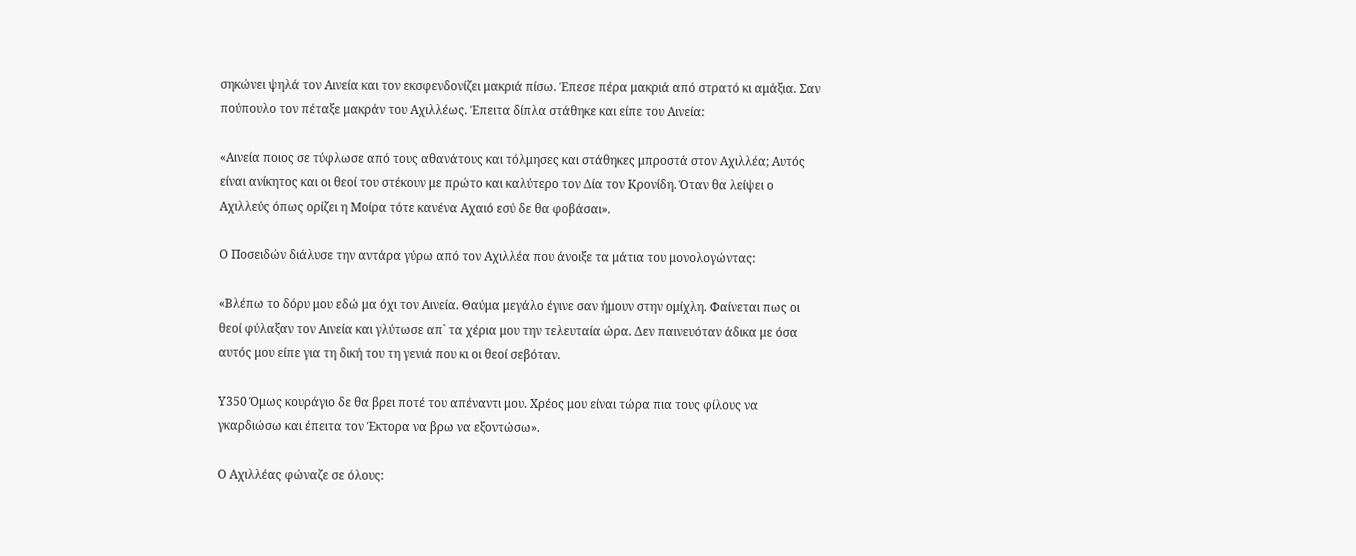σηκώνει ψηλά τον Αινεία και τον εκσφενδονίζει μακριά πίσω. Έπεσε πέρα μακριά από στρατό κι αμάξια. Σαν πούπουλο τον πέταξε μακράν του Αχιλλέως. Έπειτα δίπλα στάθηκε και είπε του Αινεία:

«Αινεία ποιος σε τύφλωσε από τους αθανάτους και τόλμησες και στάθηκες μπροστά στον Αχιλλέα; Αυτός είναι ανίκητος και οι θεοί του στέκουν με πρώτο και καλύτερο τον Δία τον Κρονίδη. Όταν θα λείψει ο Αχιλλεύς όπως ορίζει η Μοίρα τότε κανένα Αχαιό εσύ δε θα φοβάσαι».

Ο Ποσειδών διάλυσε την αντάρα γύρω από τον Αχιλλέα που άνοιξε τα μάτια του μονολογώντας:

«Βλέπω το δόρυ μου εδώ μα όχι τον Αινεία. Θαύμα μεγάλο έγινε σαν ήμουν στην ομίχλη. Φαίνεται πως οι θεοί φύλαξαν τον Αινεία και γλύτωσε απ` τα χέρια μου την τελευταία ώρα. Δεν παινευόταν άδικα με όσα αυτός μου είπε για τη δική του τη γενιά που κι οι θεοί σεβόταν.

Υ350 Όμως κουράγιο δε θα βρει ποτέ του απέναντι μου. Χρέος μου είναι τώρα πια τους φίλους να γκαρδιώσω και έπειτα τον Έκτορα να βρω να εξοντώσω».

Ο Αχιλλέας φώναζε σε όλους: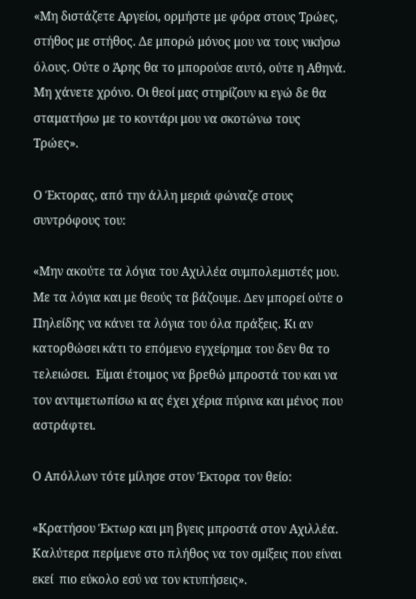«Μη διστάζετε Αργείοι, ορμήστε με φόρα στους Τρώες, στήθος με στήθος. Δε μπορώ μόνος μου να τους νικήσω όλους. Ούτε ο Άρης θα το μπορούσε αυτό, ούτε η Αθηνά. Μη χάνετε χρόνο. Οι θεοί μας στηρίζουν κι εγώ δε θα σταματήσω με το κοντάρι μου να σκοτώνω τους Τρώες».

Ο Έκτορας, από την άλλη μεριά φώναζε στους συντρόφους του:

«Μην ακούτε τα λόγια του Αχιλλέα συμπολεμιστές μου. Με τα λόγια και με θεούς τα βάζουμε. Δεν μπορεί ούτε ο Πηλείδης να κάνει τα λόγια του όλα πράξεις. Κι αν κατορθώσει κάτι το επόμενο εγχείρημα του δεν θα το τελειώσει.  Είμαι έτοιμος να βρεθώ μπροστά του και να τον αντιμετωπίσω κι ας έχει χέρια πύρινα και μένος που αστράφτει.

Ο Απόλλων τότε μίλησε στον Έκτορα τον θείο:

«Κρατήσου Έκτωρ και μη βγεις μπροστά στον Αχιλλέα. Καλύτερα περίμενε στο πλήθος να τον σμίξεις που είναι εκεί  πιο εύκολο εσύ να τον κτυπήσεις».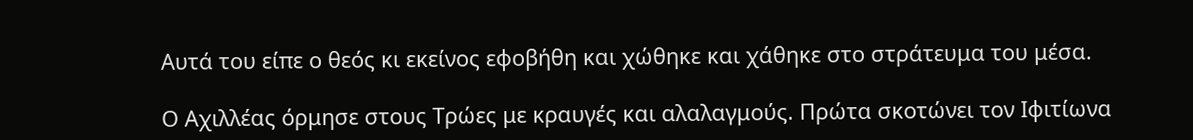Αυτά του είπε ο θεός κι εκείνος εφοβήθη και χώθηκε και χάθηκε στο στράτευμα του μέσα.

Ο Αχιλλέας όρμησε στους Τρώες με κραυγές και αλαλαγμούς. Πρώτα σκοτώνει τον Ιφιτίωνα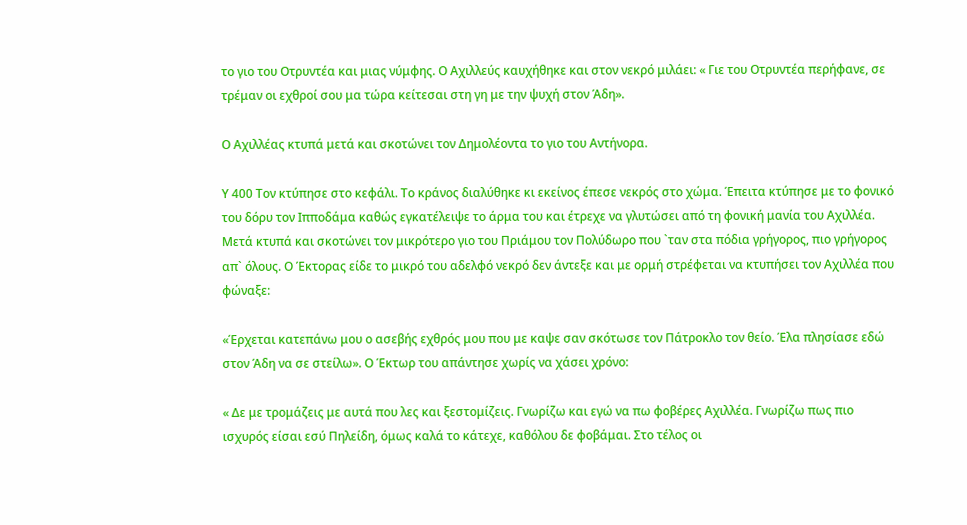το γιο του Οτρυντέα και μιας νύμφης. Ο Αχιλλεύς καυχήθηκε και στον νεκρό μιλάει: « Γιε του Οτρυντέα περήφανε, σε τρέμαν οι εχθροί σου μα τώρα κείτεσαι στη γη με την ψυχή στον Άδη».

Ο Αχιλλέας κτυπά μετά και σκοτώνει τον Δημολέοντα το γιο του Αντήνορα.

Υ 400 Τον κτύπησε στο κεφάλι. Το κράνος διαλύθηκε κι εκείνος έπεσε νεκρός στο χώμα. Έπειτα κτύπησε με το φονικό του δόρυ τον Ιπποδάμα καθώς εγκατέλειψε το άρμα του και έτρεχε να γλυτώσει από τη φονική μανία του Αχιλλέα. Μετά κτυπά και σκοτώνει τον μικρότερο γιο του Πριάμου τον Πολύδωρο που `ταν στα πόδια γρήγορος, πιο γρήγορος απ` όλους. Ο Έκτορας είδε το μικρό του αδελφό νεκρό δεν άντεξε και με ορμή στρέφεται να κτυπήσει τον Αχιλλέα που φώναξε:

«Έρχεται κατεπάνω μου ο ασεβής εχθρός μου που με καψε σαν σκότωσε τον Πάτροκλο τον θείο. Έλα πλησίασε εδώ στον Άδη να σε στείλω». Ο Έκτωρ του απάντησε χωρίς να χάσει χρόνο:

« Δε με τρομάζεις με αυτά που λες και ξεστομίζεις. Γνωρίζω και εγώ να πω φοβέρες Αχιλλέα. Γνωρίζω πως πιο ισχυρός είσαι εσύ Πηλείδη, όμως καλά το κάτεχε, καθόλου δε φοβάμαι. Στο τέλος οι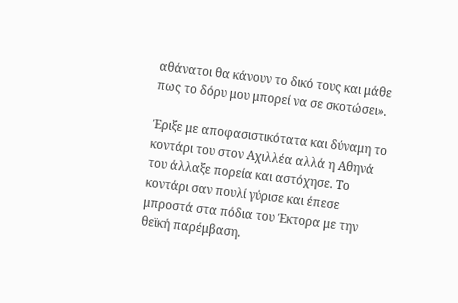αθάνατοι θα κάνουν το δικό τους και μάθε πως το δόρυ μου μπορεί να σε σκοτώσει».

Έριξε με αποφασιστικότατα και δύναμη το κοντάρι του στον Αχιλλέα αλλά η Αθηνά του άλλαξε πορεία και αστόχησε. Το κοντάρι σαν πουλί γύρισε και έπεσε μπροστά στα πόδια του Έκτορα με την θεϊκή παρέμβαση.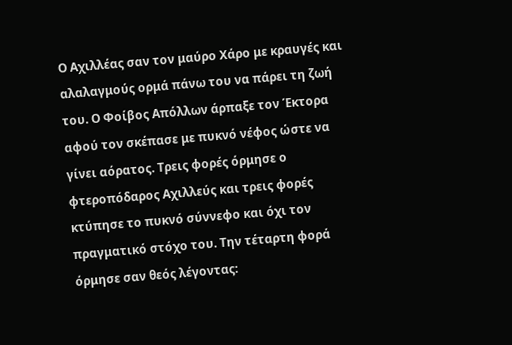Ο Αχιλλέας σαν τον μαύρο Χάρο με κραυγές και αλαλαγμούς ορμά πάνω του να πάρει τη ζωή του. Ο Φοίβος Απόλλων άρπαξε τον Έκτορα αφού τον σκέπασε με πυκνό νέφος ώστε να γίνει αόρατος. Τρεις φορές όρμησε ο φτεροπόδαρος Αχιλλεύς και τρεις φορές κτύπησε το πυκνό σύννεφο και όχι τον πραγματικό στόχο του. Την τέταρτη φορά όρμησε σαν θεός λέγοντας: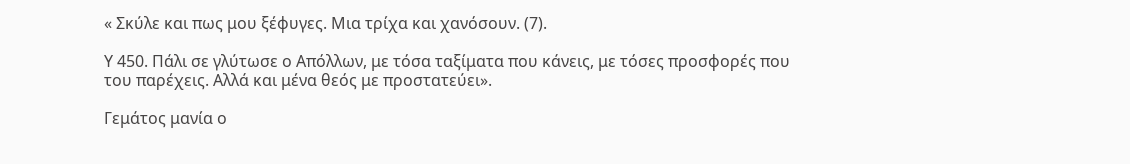« Σκύλε και πως μου ξέφυγες. Μια τρίχα και χανόσουν. (7).

Υ 450. Πάλι σε γλύτωσε ο Απόλλων, με τόσα ταξίματα που κάνεις, με τόσες προσφορές που του παρέχεις. Αλλά και μένα θεός με προστατεύει».

Γεμάτος μανία ο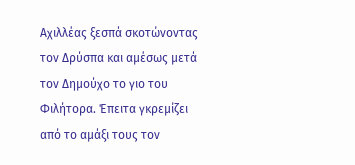Αχιλλέας ξεσπά σκοτώνοντας τον Δρύσπα και αμέσως μετά  τον Δημούχο το γιο του Φιλήτορα. Έπειτα γκρεμίζει από το αμάξι τους τον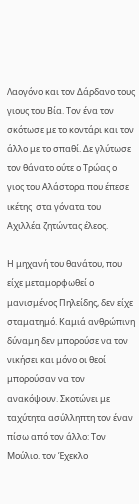Λαογόνο και τον Δάρδανο τους γιους του Βία. Τον ένα τον σκότωσε με το κοντάρι και τον άλλο με το σπαθί. Δε γλύτωσε τον θάνατο ούτε ο Τρώας ο γιος του Αλάστορα που έπεσε ικέτης  στα γόνατα του Αχιλλέα ζητώντας έλεος.

Η μηχανή του θανάτου, που είχε μεταμορφωθεί ο μανισμένος Πηλείδης, δεν είχε σταματημό. Καμιά ανθρώπινη δύναμη δεν μπορούσε να τον νικήσει και μόνο οι θεοί μπορούσαν να τον ανακόψουν. Σκοτώνει με ταχύτητα ασύλληπτη τον έναν πίσω από τον άλλο: Τον Μούλιο. τον Έχεκλο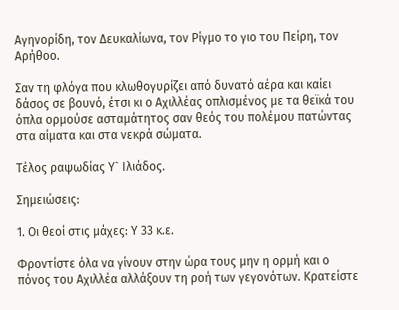Αγηνορίδη, τον Δευκαλίωνα, τον Ρίγμο το γιο του Πείρη, τον Αρήθοο.

Σαν τη φλόγα που κλωθογυρίζει από δυνατό αέρα και καίει δάσος σε βουνό, έτσι κι ο Αχιλλέας οπλισμένος με τα θεϊκά του όπλα ορμούσε ασταμάτητος σαν θεός του πολέμου πατώντας στα αίματα και στα νεκρά σώματα.

Τέλος ραψωδίας Υ` Ιλιάδος.

Σημειώσεις:

1. Οι θεοί στις μάχες: Υ 33 κ.ε.

Φροντίστε όλα να γίνουν στην ώρα τους μην η ορμή και ο πόνος του Αχιλλέα αλλάξουν τη ροή των γεγονότων. Κρατείστε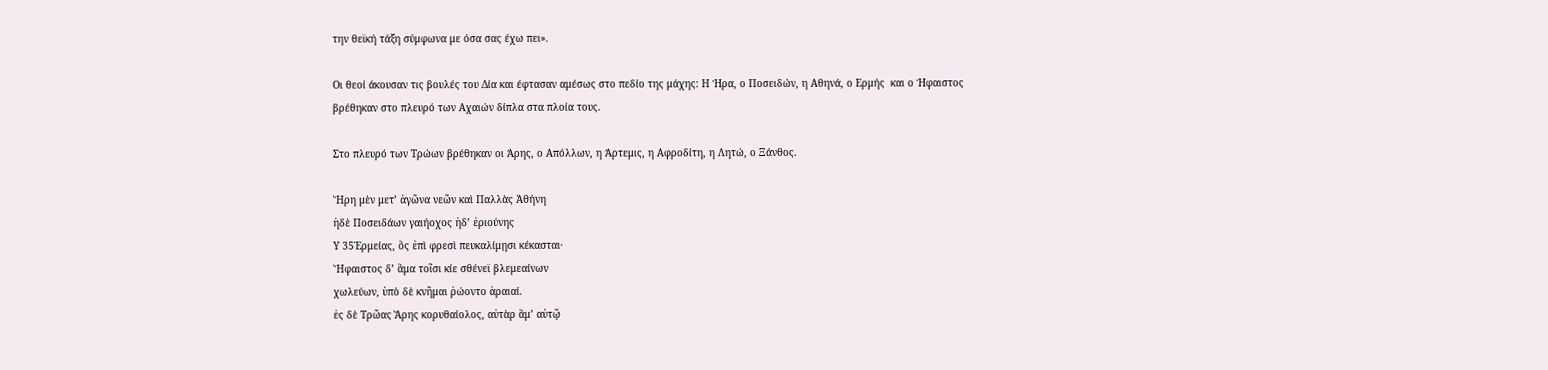την θεϊκή τάξη σύμφωνα με όσα σας έχω πει».

Οι θεοί άκουσαν τις βουλές του Δία και έφτασαν αμέσως στο πεδίο της μάχης: Η Ήρα, ο Ποσειδών, η Αθηνά, ο Ερμής  και ο Ήφαιστος βρέθηκαν στο πλευρό των Αχαιών δίπλα στα πλοία τους.

Στο πλευρό των Τρώων βρέθηκαν οι Άρης, ο Απόλλων, η Άρτεμις, η Αφροδίτη, η Λητώ, ο Ξάνθος.

Ἥρη μὲν μετ’ ἀγῶνα νεῶν καὶ Παλλὰς Ἀθήνη
ἠδὲ Ποσειδάων γαιήοχος ἠδ’ ἐριούνης
Υ 35Ἑρμείας, ὃς ἐπὶ φρεσὶ πευκαλίμῃσι κέκασται·
Ἥφαιστος δ’ ἅμα τοῖσι κίε σθένεϊ βλεμεαίνων
χωλεύων, ὑπὸ δὲ κνῆμαι ῥώοντο ἀραιαί.
ἐς δὲ Τρῶας Ἄρης κορυθαίολος, αὐτὰρ ἅμ’ αὐτῷ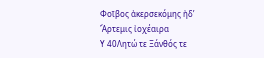Φοῖβος ἀκερσεκόμης ἠδ’ Ἄρτεμις ἰοχέαιρα
Υ 40Λητώ τε Ξάνθός τε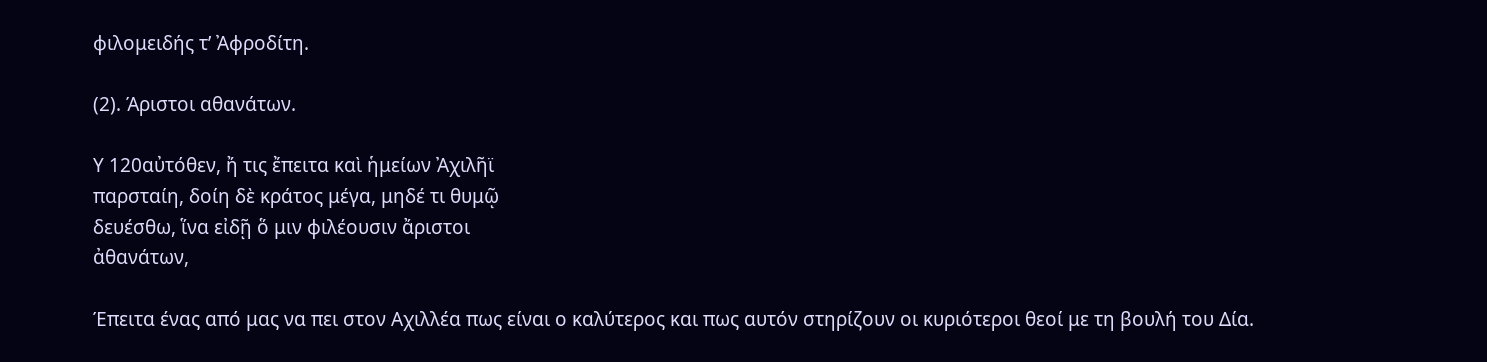φιλομειδής τ’ Ἀφροδίτη.

(2). Άριστοι αθανάτων.

Υ 120αὐτόθεν, ἤ τις ἔπειτα καὶ ἡμείων Ἀχιλῆϊ
παρσταίη, δοίη δὲ κράτος μέγα, μηδέ τι θυμῷ
δευέσθω, ἵνα εἰδῇ ὅ μιν φιλέουσιν ἄριστοι
ἀθανάτων,

Έπειτα ένας από μας να πει στον Αχιλλέα πως είναι ο καλύτερος και πως αυτόν στηρίζουν οι κυριότεροι θεοί με τη βουλή του Δία.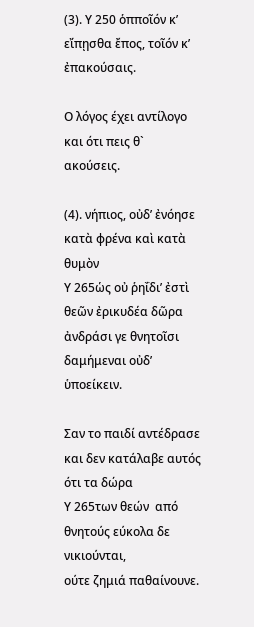(3). Υ 250 ὁπποῖόν κ’ εἴπῃσθα ἔπος, τοῖόν κ’ ἐπακούσαις.

Ο λόγος έχει αντίλογο και ότι πεις θ` ακούσεις.

(4). νήπιος, οὐδ’ ἐνόησε κατὰ φρένα καὶ κατὰ θυμὸν
Υ 265ὡς οὐ ῥηΐδι’ ἐστὶ θεῶν ἐρικυδέα δῶρα
ἀνδράσι γε θνητοῖσι δαμήμεναι οὐδ’ ὑποείκειν.

Σαν το παιδί αντέδρασε και δεν κατάλαβε αυτός ότι τα δώρα
Υ 265των θεών  από θνητούς εύκολα δε νικιούνται,
ούτε ζημιά παθαίνουνε.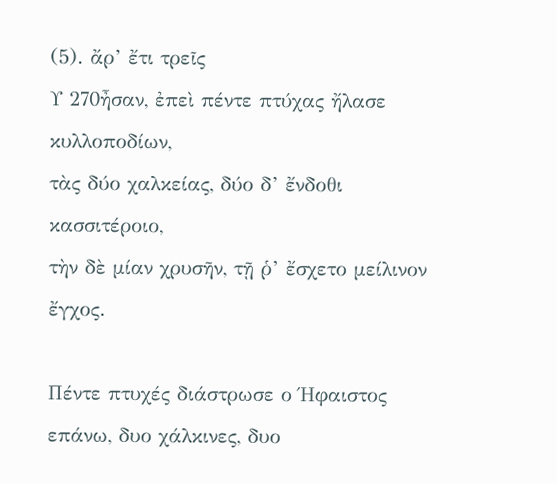(5). ἄρ’ ἔτι τρεῖς
Υ 270ἦσαν, ἐπεὶ πέντε πτύχας ἤλασε κυλλοποδίων,
τὰς δύο χαλκείας, δύο δ’ ἔνδοθι κασσιτέροιο,
τὴν δὲ μίαν χρυσῆν, τῇ ῥ’ ἔσχετο μείλινον ἔγχος.

Πέντε πτυχές διάστρωσε ο Ήφαιστος επάνω, δυο χάλκινες, δυο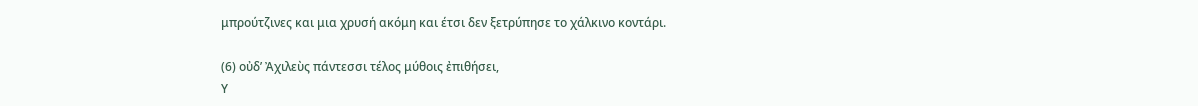μπρούτζινες και μια χρυσή ακόμη και έτσι δεν ξετρύπησε το χάλκινο κοντάρι.

(6) οὐδ’ Ἀχιλεὺς πάντεσσι τέλος μύθοις ἐπιθήσει,
Υ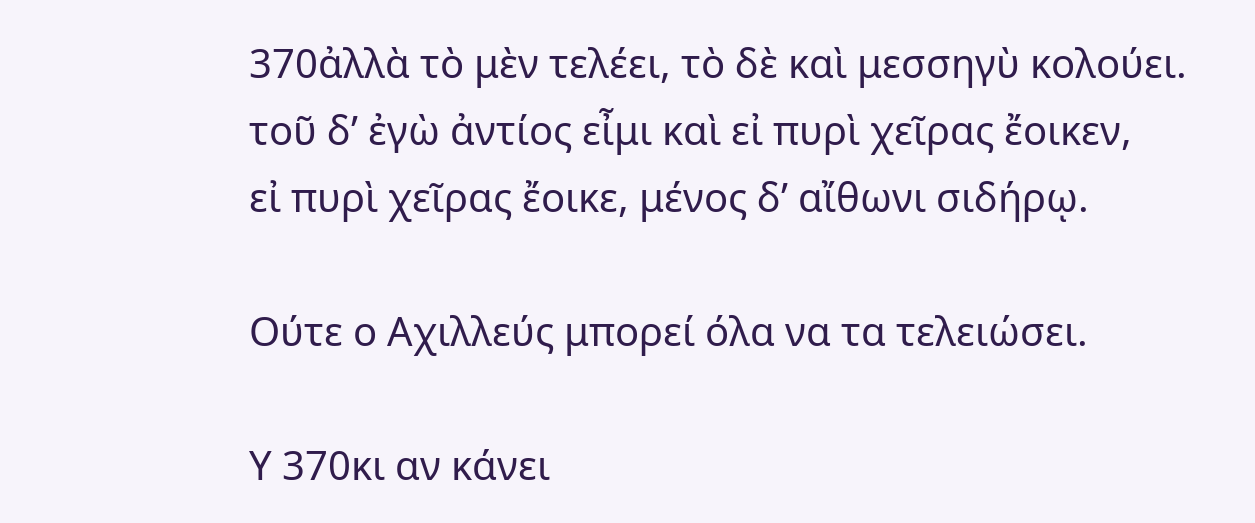370ἀλλὰ τὸ μὲν τελέει, τὸ δὲ καὶ μεσσηγὺ κολούει.
τοῦ δ’ ἐγὼ ἀντίος εἶμι καὶ εἰ πυρὶ χεῖρας ἔοικεν,
εἰ πυρὶ χεῖρας ἔοικε, μένος δ’ αἴθωνι σιδήρῳ.

Ούτε ο Αχιλλεύς μπορεί όλα να τα τελειώσει.

Υ 370κι αν κάνει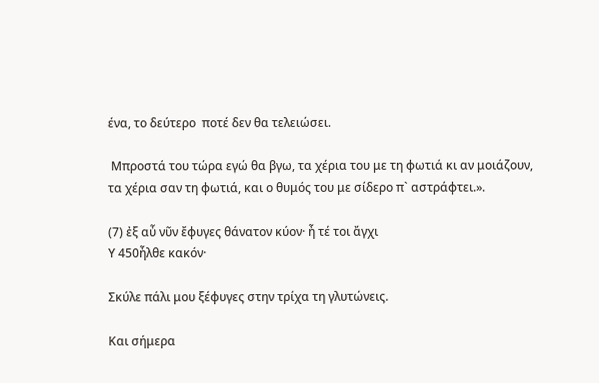ένα, το δεύτερο  ποτέ δεν θα τελειώσει.

 Μπροστά του τώρα εγώ θα βγω, τα χέρια του με τη φωτιά κι αν μοιάζουν,
τα χέρια σαν τη φωτιά, και ο θυμός του με σίδερο π` αστράφτει.».

(7) ἐξ αὖ νῦν ἔφυγες θάνατον κύον· ἦ τέ τοι ἄγχι
Υ 450ἦλθε κακόν·

Σκύλε πάλι μου ξέφυγες στην τρίχα τη γλυτώνεις.

Και σήμερα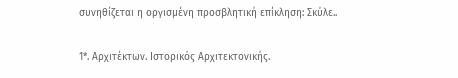συνηθίζεται η οργισμένη προσβλητική επίκληση: Σκύλε..

1*. Αρχιτέκτων. Ιστορικός Αρχιτεκτονικής.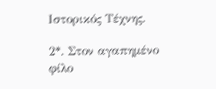Ιστορικός Τέχνης.

2*. Στον αγαπημένο φίλο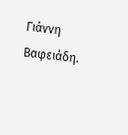Γιάννη Βαφειάδη.